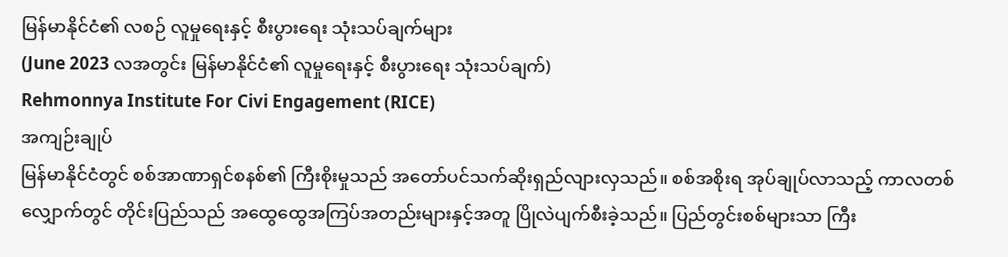မြန်မာနိုင်ငံ၏ လစဉ် လူမှုရေးနှင့် စီးပွားရေး သုံးသပ်ချက်များ
(June 2023 လအတွင်း မြန်မာနိုင်ငံ၏ လူမှုရေးနှင့် စီးပွားရေး သုံးသပ်ချက်)
Rehmonnya Institute For Civi Engagement (RICE)
အကျဉ်းချုပ်
မြန်မာနိုင်ငံတွင် စစ်အာဏာရှင်စနစ်၏ ကြီးစိုးမှုသည် အတော်ပင်သက်ဆိုးရှည်လျားလှသည်။ စစ်အစိုးရ အုပ်ချုပ်လာသည့် ကာလတစ်လျှောက်တွင် တိုင်းပြည်သည် အထွေထွေအကြပ်အတည်းများနှင့်အတူ ပြိုလဲပျက်စီးခဲ့သည်။ ပြည်တွင်းစစ်များသာ ကြီး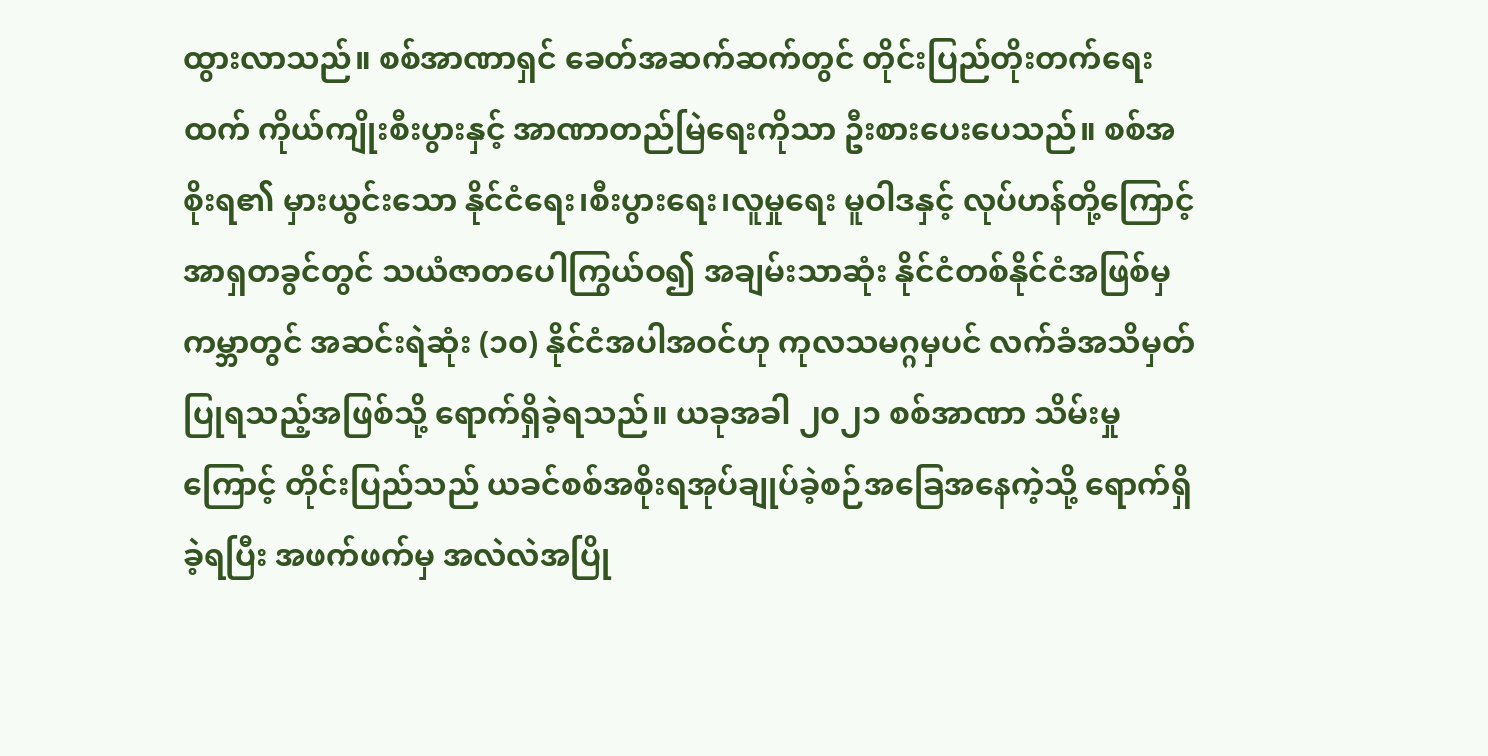ထွားလာသည်။ စစ်အာဏာရှင် ခေတ်အဆက်ဆက်တွင် တိုင်းပြည်တိုးတက်ရေးထက် ကိုယ်ကျိုးစီးပွားနှင့် အာဏာတည်မြဲရေးကိုသာ ဦးစားပေးပေသည်။ စစ်အစိုးရ၏ မှားယွင်းသော နိုင်ငံရေး၊စီးပွားရေး၊လူမှုရေး မူဝါဒနှင့် လုပ်ဟန်တို့ကြောင့် အာရှတခွင်တွင် သယံဇာတပေါကြွယ်ဝ၍ အချမ်းသာဆုံး နိုင်ငံတစ်နိုင်ငံအဖြစ်မှ ကမ္ဘာတွင် အဆင်းရဲဆုံး (၁၀) နိုင်ငံအပါအဝင်ဟု ကုလသမဂ္ဂမှပင် လက်ခံအသိမှတ်ပြုရသည့်အဖြစ်သို့ ရောက်ရှိခဲ့ရသည်။ ယခုအခါ ၂၀၂၁ စစ်အာဏာ သိမ်းမှုကြောင့် တိုင်းပြည်သည် ယခင်စစ်အစိုးရအုပ်ချုပ်ခဲ့စဉ်အခြေအနေကဲ့သို့ ရောက်ရှိခဲ့ရပြီး အဖက်ဖက်မှ အလဲလဲအပြို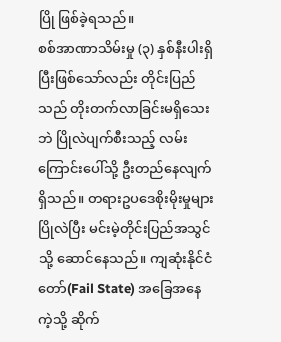ပြို ဖြစ်ခဲ့ရသည်။
စစ်အာဏာသိမ်းမှု (၃) နှစ်နီးပါးရှိပြီးဖြစ်သော်လည်း တိုင်းပြည်သည် တိုးတက်လာခြင်းမရှိသေးဘဲ ပြိုလဲပျက်စီးသည့် လမ်းကြောင်းပေါ်သို့ ဦးတည်နေလျက်ရှိသည်။ တရားဥပဒေစိုးမိုးမှုများ ပြိုလဲပြီး မင်းမဲ့တိုင်းပြည်အသွင်သို့ ဆောင်နေသည်။ ကျဆုံးနိုင်ငံတော်(Fail State) အခြေအနေကဲ့သို့ ဆိုက်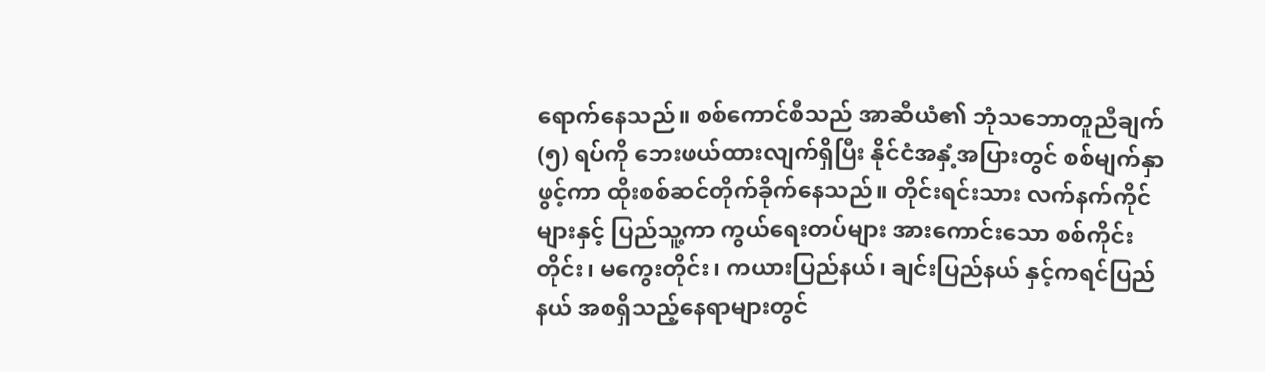ရောက်နေသည်။ စစ်ကောင်စီသည် အာဆီယံ၏ ဘုံသဘောတူညီချက် (၅) ရပ်ကို ဘေးဖယ်ထားလျက်ရှိပြီး နိုင်ငံအနှံ့အပြားတွင် စစ်မျက်နှာဖွင့်ကာ ထိုးစစ်ဆင်တိုက်ခိုက်နေသည်။ တိုင်းရင်းသား လက်နက်ကိုင်များနှင့် ပြည်သူ့ကာ ကွယ်ရေးတပ်များ အားကောင်းသော စစ်ကိုင်းတိုင်း၊ မကွေးတိုင်း၊ ကယားပြည်နယ်၊ ချင်းပြည်နယ် နှင့်ကရင်ပြည်နယ် အစရှိသည့်နေရာများတွင်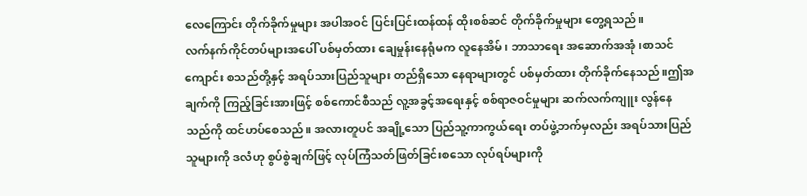လေကြောင်း တိုက်ခိုက်မှုများ အပါအဝင် ပြင်းပြင်းထန်ထန် ထိုးစစ်ဆင် တိုက်ခိုက်မှုများ တွေ့ရသည်။
လက်နက်ကိုင်တပ်များအပေါ် ပစ်မှတ်ထား ချေမှုန်းနေရုံမက လူနေအိမ်၊ ဘာသာရေး အဆောက်အအုံ၊စာသင်ကျောင်း စသည်တို့နှင့် အရပ်သားပြည်သူများ တည်ရှိသော နေရာများတွင် ပစ်မှတ်ထား တိုက်ခိုက်နေသည်။ဤအချက်ကို ကြည့်ခြင်းအားဖြင့် စစ်ကောင်စီသည် လူ့အခွင့်အရေးနှင့် စစ်ရာဇဝင်မှုများ ဆက်လက်ကျူး လွန်နေသည်ကို ထင်ဟပ်စေသည်။ အလားတူပင် အချို့သော ပြည်သူ့ကာကွယ်ရေး တပ်ဖွဲ့ဘက်မှလည်း အရပ်သားပြည်သူများကို ဒလံဟု စွပ်စွဲချက်ဖြင့် လုပ်ကြံသတ်ဖြတ်ခြင်းစသော လုပ်ရပ်များကို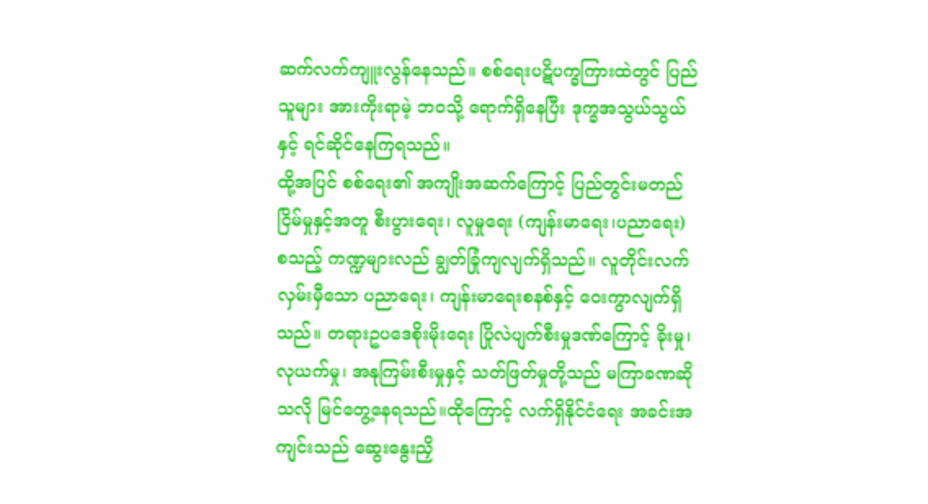ဆက်လက်ကျူးလွန်နေသည်။ စစ်ရေးပဋိပက္ခကြားထဲတွင် ပြည်သူများ အားကိုးရာမဲ့ ဘဝသို့ ရောက်ရှိနေပြီး ဒုက္ခအသွယ်သွယ်နှင့် ရင်ဆိုင်နေကြရသည်။
ထို့အပြင် စစ်ရေး၏ အကျိုးအဆက်ကြောင့် ပြည်တွင်းမတည်ငြိမ်မှုနှင့်အတူ စီးပွားရေး၊ လူမှုရေး (ကျန်းမာရေး၊ပညာရေး) စသည့် ကဏ္ဍများလည် ချွတ်ခြုံကျလျက်ရှိသည်။ လူတိုင်းလက်လှမ်းမှီသော ပညာရေး၊ ကျန်းမာရေးစနစ်နှင့် ဝေးကွာလျက်ရှိသည်။ တရားဥပဒေစိုးမိုးရေး ပြိုလဲပျက်စီးမှုဒဏ်ကြောင့် ခိုးမှု၊ လုယက်မှု၊ အနုကြမ်းစီးမှုနှင့် သတ်ဖြတ်မှုတို့သည် မကြာခဏဆိုသလို မြင်တွေ့နေရသည်။ထိုကြောင့် လက်ရှိနိုင်ငံရေး အခင်းအကျင်းသည် ဆွေးနွေးညှိ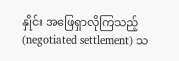နှိုင်း အဖြေရှာလိုကြသည့် (negotiated settlement) သ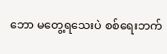ဘော မတွေ့ရသေးပဲ စစ်ရေးဘက်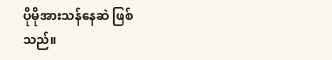ပိုမိုအားသန်နေဆဲ ဖြစ်သည်။